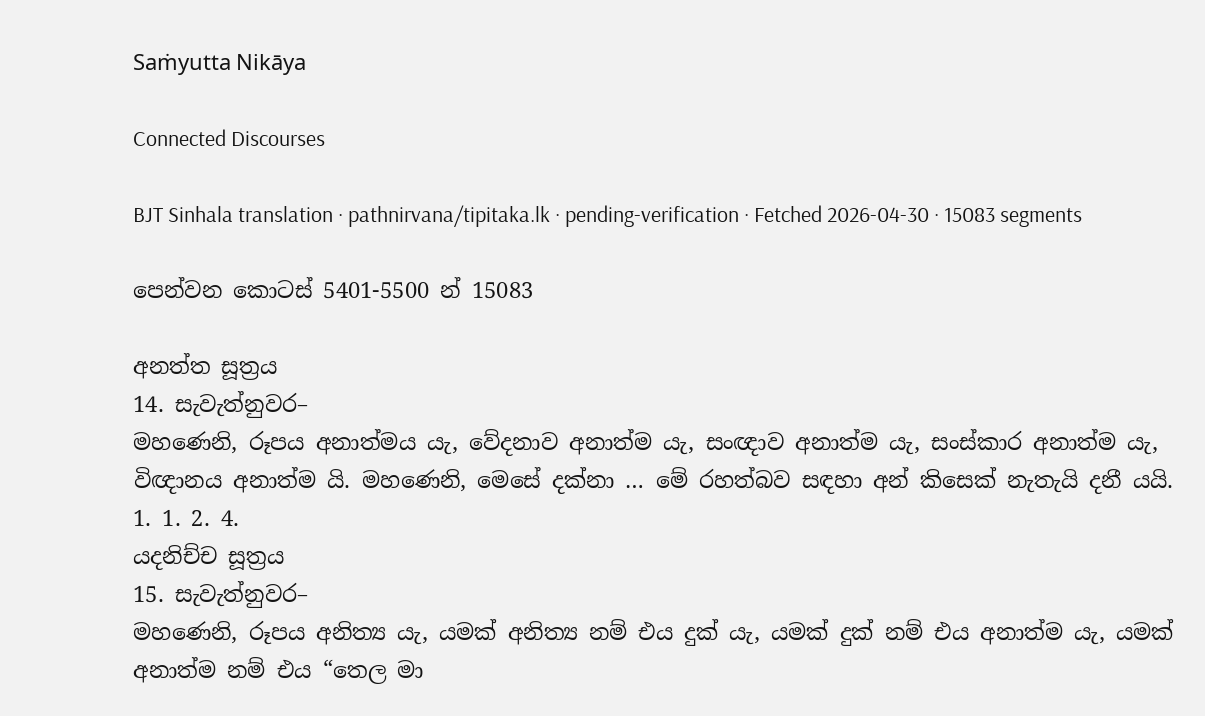Saṁyutta Nikāya

Connected Discourses

BJT Sinhala translation · pathnirvana/tipitaka.lk · pending-verification · Fetched 2026-04-30 · 15083 segments

පෙන්වන කොටස් 5401-5500 න් 15083

අනත්ත සූත්‍රය
14. සැවැත්නුවර–
මහණෙනි, රූපය අනාත්මය යැ, වේදනාව අනාත්ම යැ, සංඥාව අනාත්ම යැ, සංස්කාර අනාත්ම යැ, විඥානය අනාත්ම යි. මහණෙනි, මෙසේ දක්නා … මේ රහත්බව සඳහා අන් කිසෙක් නැතැයි දනී යයි.
1. 1. 2. 4.
යදනිච්ච සූත්‍රය
15. සැවැත්නුවර–
මහණෙනි, රූපය අනිත්‍ය යැ, යමක් අනිත්‍ය නම් එය දුක් යැ, යමක් දුක් නම් එය අනාත්ම යැ, යමක් අනාත්ම නම් එය “තෙල මා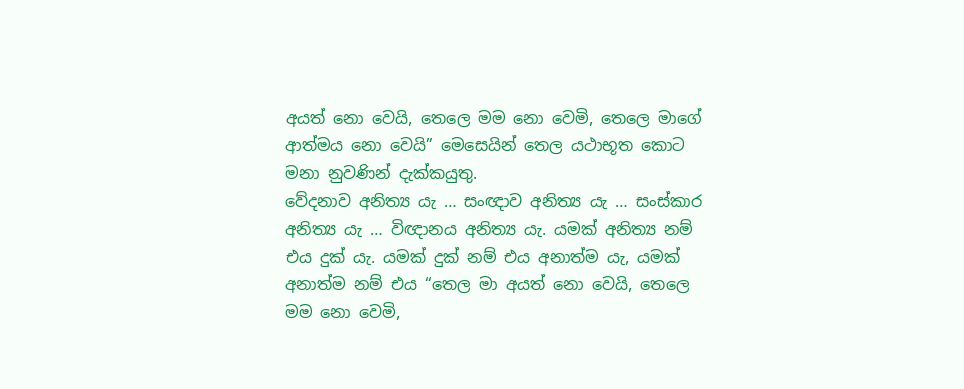අයත් නො වෙයි, තෙලෙ මම නො වෙමි, තෙලෙ මාගේ ආත්මය නො වෙයි” මෙසෙයින් තෙල යථාභූත කොට මනා නුවණින් දැක්කයුතු.
වේදනාව අනිත්‍ය යැ … සංඥාව අනිත්‍ය යැ … සංස්කාර අනිත්‍ය යැ … විඥානය අනිත්‍ය යැ. යමක් අනිත්‍ය නම් එය දුක් යැ. යමක් දුක් නම් එය අනාත්ම යැ, යමක් අනාත්ම නම් එය “තෙල මා අයත් නො වෙයි, තෙලෙ මම නො වෙමි,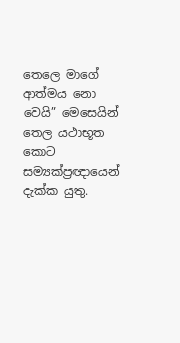තෙලෙ මාගේ ආත්මය නො වෙයි” මෙසෙයින් තෙල යථාභූත කොට සම්‍යක්ප්‍රඥායෙන් දැක්ක යුතු.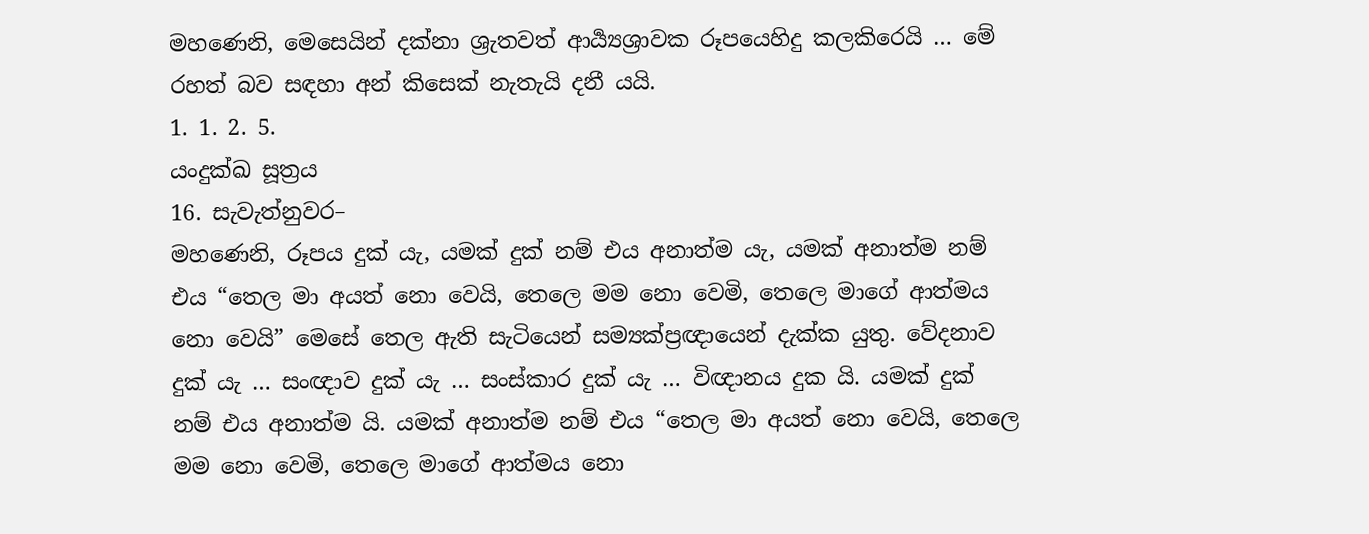මහණෙනි, මෙසෙයින් දක්නා ශ්‍රැතවත් ආර්‍ය්‍යශ්‍රාවක රූපයෙහිදු කලකිරෙයි … මේ රහත් බව සඳහා අන් කිසෙක් නැතැයි දනී යයි.
1. 1. 2. 5.
යංදුක්ඛ සූත්‍රය
16. සැවැත්නුවර–
මහණෙනි, රූපය දුක් යැ, යමක් දුක් නම් එය අනාත්ම යැ, යමක් අනාත්ම නම් එය “තෙල මා අයත් නො වෙයි, තෙලෙ මම නො වෙමි, තෙලෙ මාගේ ආත්මය නො වෙයි” මෙසේ තෙල ඇති සැටියෙන් සම්‍යක්ප්‍රඥායෙන් දැක්ක යුතු. වේදනාව දුක් යැ … සංඥාව දුක් යැ … සංස්කාර දුක් යැ … විඥානය දුක යි. යමක් දුක් නම් එය අනාත්ම යි. යමක් අනාත්ම නම් එය “තෙල මා අයත් නො වෙයි, තෙලෙ මම නො වෙමි, තෙලෙ මාගේ ආත්මය නො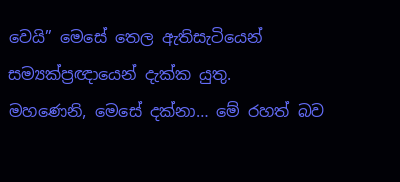වෙයි” මෙසේ තෙල ඇතිසැටියෙන් සම්‍යක්ප්‍රඥායෙන් දැක්ක යුතු.
මහණෙනි, මෙසේ දක්නා… මේ රහත් බව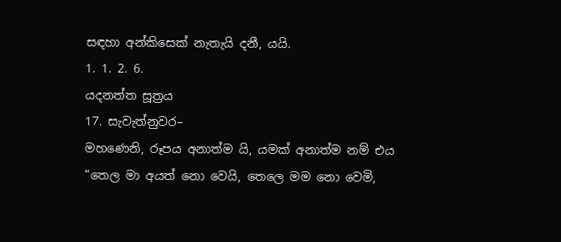සඳහා අන්කිසෙක් නැතැයි දනී, යයි.
1. 1. 2. 6.
යදනත්ත සූත්‍රය
17. සැවැත්නුවර–
මහණෙනි, රූපය අනාත්ම යි, යමක් අනාත්ම නම් එය “තෙල මා අයත් නො වෙයි, තෙලෙ මම නො වෙමි,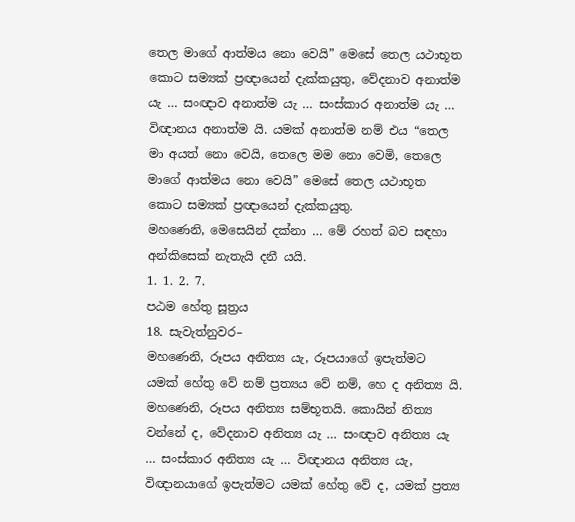තෙල මාගේ ආත්මය නො වෙයි” මෙසේ තෙල යථාභූත කොට සම්‍යක් ප්‍රඥායෙන් දැක්කයුතු, වේදනාව අනාත්ම යැ … සංඥාව අනාත්ම යැ … සංස්කාර අනාත්ම යැ … විඥානය අනාත්ම යි. යමක් අනාත්ම නම් එය “තෙල මා අයත් නො වෙයි, තෙලෙ මම නො වෙමි, තෙලෙ මාගේ ආත්මය නො වෙයි” මෙසේ තෙල යථාභූත කොට සම්‍යක් ප්‍රඥායෙන් දැක්කයුතු.
මහණෙනි, මෙසෙයින් දක්නා … මේ රහත් බව සඳහා අන්කිසෙක් නැතැයි දනී යයි.
1. 1. 2. 7.
පඨම හේතු සූත්‍රය
18. සැවැත්නුවර–
මහණෙනි, රූපය අනිත්‍ය යැ, රූපයාගේ ඉපැත්මට යමක් හේතු වේ නම් ප්‍රත්‍යය වේ නම්, හෙ ද අනිත්‍ය යි. මහණෙනි, රූපය අනිත්‍ය සම්භූතයි. කොයින් නිත්‍ය වන්නේ ද, වේදනාව අනිත්‍ය යැ … සංඥාව අනිත්‍ය යැ … සංස්කාර අනිත්‍ය යැ … විඥානය අනිත්‍ය යැ, විඥානයාගේ ඉපැත්මට යමක් හේතු වේ ද, යමක් ප්‍රත්‍ය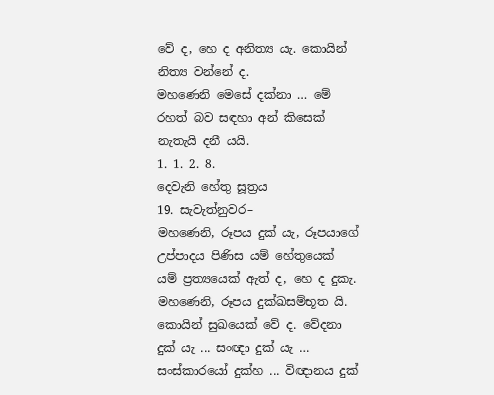වේ ද, හෙ ද අනිත්‍ය යැ. කොයින් නිත්‍ය වන්නේ ද.
මහණෙනි මෙසේ දක්නා … මේ රහත් බව සඳහා අන් කිසෙක් නැතැයි දනී යයි.
1. 1. 2. 8.
දෙවැනි හේතු සූත්‍රය
19. සැවැත්නුවර–
මහණෙනි, රූපය දුක් යැ, රූපයාගේ උප්පාදය පිණිස යම් හේතුයෙක් යම් ප්‍රත්‍යයෙක් ඇත් ද, හෙ ද දුකැ. මහණෙනි, රූපය දුක්ඛසම්භූත යි. කොයින් සුඛයෙක් වේ ද. වේදනා දුක් යැ ... සංඥා දුක් යැ … සංස්කාරයෝ දුක්හ ... විඥානය දුක්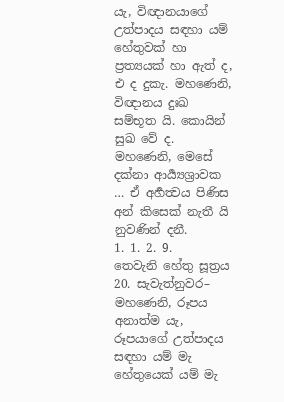යැ, විඥානයාගේ උත්පාදය සඳහා යම් හේතුවක් හා ප්‍රත්‍යයක් හා ඇත් ද, එ ද දුකැ. මහණෙනි, විඥානය දුඃඛ සම්භූත යි. කොයින් සුඛ වේ ද.
මහණෙනි, මෙසේ දක්නා ආර්‍ය්‍යශ්‍රාවක … ඒ අර්‍හත්‍වය පිණිස අන් කිසෙක් නැතී යි නුවණින් දනී.
1. 1. 2. 9.
තෙවැනි හේතු සූත්‍රය
20. සැවැත්නුවර–
මහණෙනි, රූපය අනාත්ම යැ, රූපයාගේ උත්පාදය සඳහා යම් මැ හේතුයෙක් යම් මැ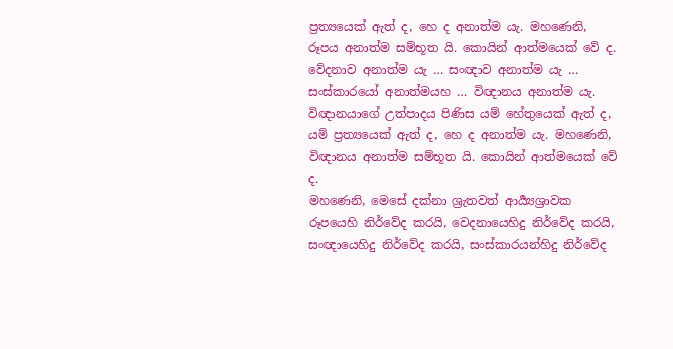ප්‍රත්‍යයෙක් ඇත් ද, හෙ ද අනාත්ම යැ. මහණෙනි, රූපය අනාත්ම සම්භූත යි. කොයින් ආත්මයෙක් වේ ද. වේදනාව අනාත්ම යැ … සංඥාව අනාත්ම යැ … සංස්කාරයෝ අනාත්මයහ … විඥානය අනාත්ම යැ. විඥානයාගේ උත්පාදය පිණිස යම් හේතුයෙක් ඇත් ද, යම් ප්‍රත්‍යයෙක් ඇත් ද, හෙ ද අනාත්ම යැ. මහණෙනි, විඥානය අනාත්ම සම්භූත යි. කොයින් ආත්මයෙක් වේ ද.
මහණෙනි, මෙසේ දක්නා ශ්‍රැතවත් ආර්‍ය්‍යශ්‍රාවක රූපයෙහි නිර්වේද කරයි, වෙදනායෙහිදු නිර්වේද කරයි, සංඥායෙහිදු නිර්වේද කරයි, සංස්කාරයන්හිදු නිර්වේද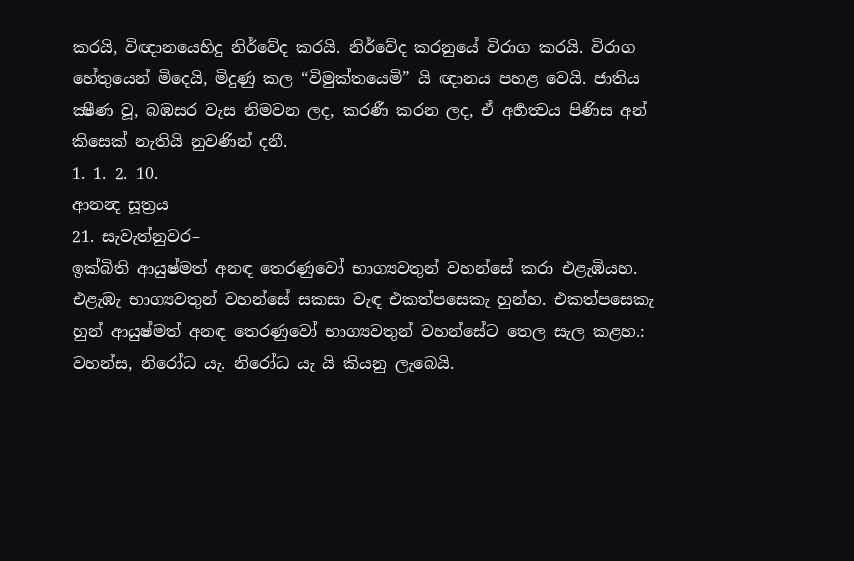කරයි, විඥානයෙහිදු නිර්වේද කරයි. නිර්වේද කරනුයේ විරාග කරයි. විරාග හේතුයෙන් මිදෙයි, මිදුණු කල “විමුක්තයෙමි” යි ඥානය පහළ වෙයි. ජාතිය ක්‍ෂීණ වූ, බඹසර වැස නිමවන ලද, කරණී කරන ලද, ඒ අර්‍හත්‍වය පිණිස අන් කිසෙක් නැතියි නුවණින් දනී.
1. 1. 2. 10.
ආනන්‍ද සූත්‍රය
21. සැවැත්නුවර–
ඉක්බිති ආයුෂ්මත් අනඳ තෙරණුවෝ භාග්‍යවතුන් වහන්සේ කරා එළැඹියහ. එළැඹැ භාග්‍යවතුන් වහන්සේ සකසා වැඳ එකත්පසෙකැ හුන්හ. එකත්පසෙකැ හුන් ආයුෂ්මත් අනඳ තෙරණුවෝ භාග්‍යවතුන් වහන්සේට තෙල සැල කළහ.:
වහන්ස, නිරෝධ යැ. නිරෝධ යැ යි කියනු ලැබෙයි.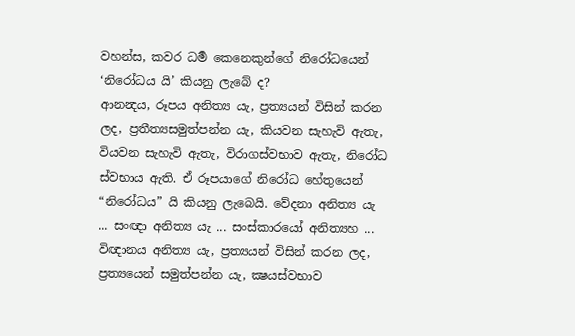වහන්ස, කවර ධර්‍ම කෙනෙකුන්ගේ නිරෝධයෙන් ‘නිරෝධය යි’ කියනු ලැබේ ද?
ආනන්‍දය, රූපය අනිත්‍ය යැ, ප්‍රත්‍යයන් විසින් කරන ලද, ප්‍රතීත්‍යසමුත්පන්න යැ, කියවන සැහැවි ඇතැ, වියවන සැහැවි ඇතැ, විරාගස්වභාව ඇතැ, නිරෝධ ස්වභාය ඇති. ඒ රූපයාගේ නිරෝධ හේතුයෙන් “නිරෝධය” යි කියනු ලැබෙයි. වේදනා අනිත්‍ය යැ ... සංඥා අනිත්‍ය යැ ... සංස්කාරයෝ අනිත්‍යහ ... විඥානය අනිත්‍ය යැ, ප්‍රත්‍යයන් විසින් කරන ලද, ප්‍රත්‍යයෙන් සමුත්පන්න යැ, ක්‍ෂයස්වභාව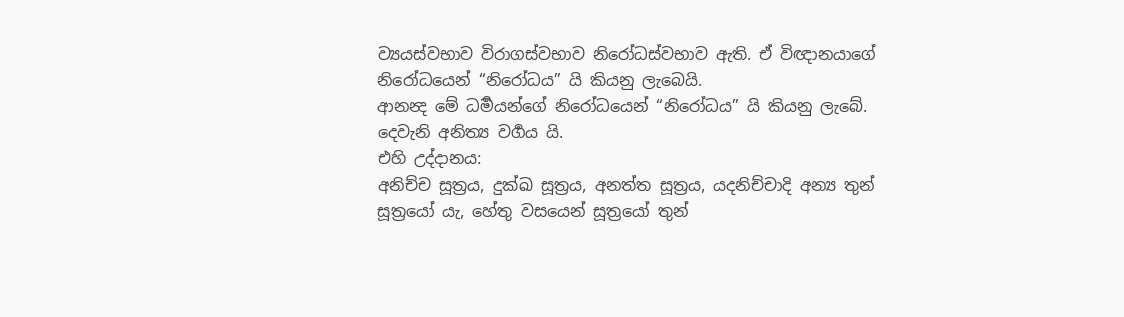ව්‍යයස්වභාව විරාගස්වභාව නිරෝධස්වභාව ඇති. ඒ විඥානයාගේ නිරෝධයෙන් “නිරෝධය” යි කියනු ලැබෙයි.
ආනන්‍ද මේ ධර්‍මයන්ගේ නිරෝධයෙන් “නිරෝධය” යි කියනු ලැබේ.
දෙවැනි අනිත්‍ය වර්‍ගය යි.
එහි උද්දානය:
අනිච්ච සූත්‍රය, දුක්ඛ සූත්‍රය, අනත්ත සූත්‍රය, යදනිච්චාදි අන්‍ය තුන් සූත්‍රයෝ යැ, හේතු වසයෙන් සූත්‍රයෝ තුන්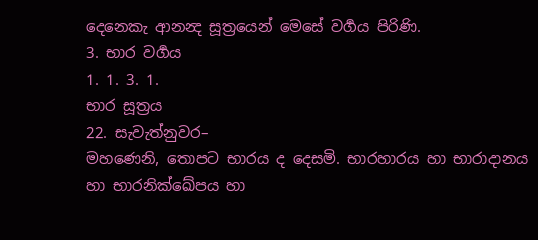දෙනෙකැ ආනන්‍ද සූත්‍රයෙන් මෙසේ වර්‍ගය පිරිණි.
3. භාර වර්‍ගය
1. 1. 3. 1.
භාර සූත්‍රය
22. සැවැත්නුවර–
මහණෙනි, තොපට භාරය ද දෙසමි. භාරහාරය හා භාරාදානය හා භාරනික්ඛේපය හා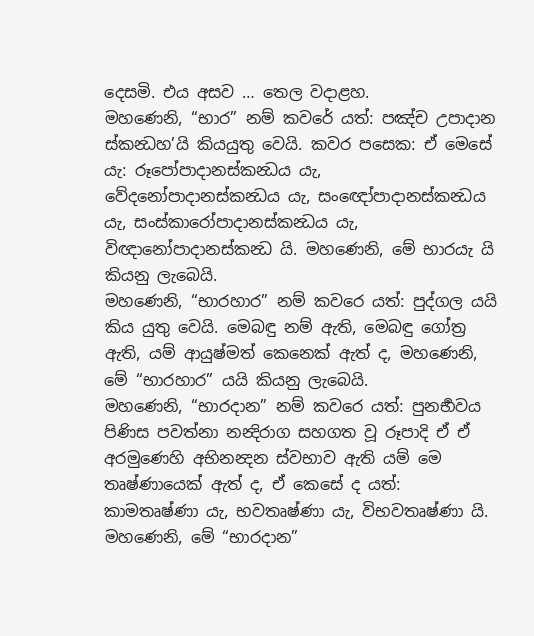දෙසමි. එය අසව … තෙල වදාළහ.
මහණෙනි, “භාර” නම් කවරේ යත්: පඤ්ච උපාදාන ස්කන්‍ධහ’යි කියයුතු වෙයි. කවර පසෙක: ඒ මෙසේ යැ: රූපෝපාදානස්කන්‍ධය යැ, වේදනෝපාදානස්කන්‍ධය යැ, සංඥෝපාදානස්කන්‍ධය යැ, සංස්කාරෝපාදානස්කන්‍ධය යැ, විඥානෝපාදානස්කන්‍ධ යි. මහණෙනි, මේ භාරයැ යි කියනු ලැබෙයි.
මහණෙනි, “භාරහාර” නම් කවරෙ යත්: පුද්ගල යයි කිය යුතු වෙයි. මෙබඳු නම් ඇති, මෙබඳු ගෝත්‍ර ඇති, යම් ආයුෂ්මත් කෙනෙක් ඇත් ද, මහණෙනි, මේ “භාරහාර” යයි කියනු ලැබෙයි.
මහණෙනි, “භාරදාන” නම් කවරෙ යත්: පුනර්‍භවය පිණිස පවත්නා නන්‍දිරාග සහගත වූ රූපාදි ඒ ඒ අරමුණෙහි අභිනන්‍දන ස්වභාව ඇති යම් මෙ තෘෂ්ණායෙක් ඇත් ද, ඒ කෙසේ ද යත්: කාමතෘෂ්ණා යැ, භවතෘෂ්ණා යැ, විභවතෘෂ්ණා යි. මහණෙනි, මේ “භාරදාන”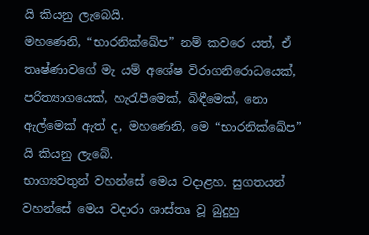යි කියනු ලැබෙයි.
මහණෙනි, “භාරනික්ඛේප” නම් කවරෙ යත්, ඒ තෘෂ්ණාවගේ මැ යම් අශේෂ විරාගනිරොධයෙක්, පරිත්‍යාගයෙක්, හැරැපීමෙක්, බිඳීමෙක්, නො ඇල්මෙක් ඇත් ද, මහණෙනි, මෙ “භාරනික්ඛේප” යි කියනු ලැබේ.
භාග්‍යවතුන් වහන්සේ මෙය වදාළහ. සුගතයන් වහන්සේ මෙය වදාරා ශාස්තෘ වූ බුදුහු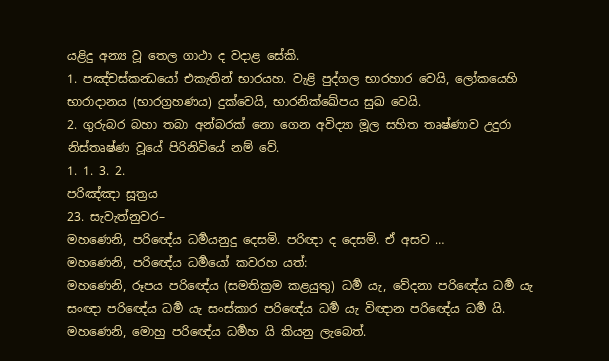යළිදු අන්‍ය වූ තෙල ගාථා ද වදාළ සේකි.
1. පඤ්චස්කන්‍ධයෝ එකැතින් භාරයහ. වැළි පුද්ගල භාරහාර වෙයි, ලෝකයෙහි භාරාදානය (භාරග්‍රහණය) දුක්වෙයි, භාරනික්ඛේපය සුඛ වෙයි.
2. ගුරුබර බහා තබා අන්බරක් නො ගෙන අවිද්‍යා මූල සහිත තෘෂ්ණාව උදුරා නිස්තෘෂ්ණ වූයේ පිරිනිවියේ නම් වේ.
1. 1. 3. 2.
පරිඤ්ඤා සූත්‍රය
23. සැවැත්නුවර–
මහණෙනි, පරිඥේය ධර්‍මයනුදු දෙසමි. පරිඥා ද දෙසමි. ඒ අසව …
මහණෙනි, පරිඥේය ධර්‍මයෝ කවරහ යත්:
මහණෙනි, රූපය පරිඥේය (සමතික්‍රම කළයුතු) ධර්‍ම යැ, වේදනා පරිඥේය ධර්‍ම යැ සංඥා පරිඥේය ධර්‍ම යැ සංස්කාර පරිඥේය ධර්‍ම යැ විඥාන පරිඥේය ධර්‍ම යි. මහණෙනි, මොහු පරිඥේය ධර්‍මහ යි කියනු ලැබෙත්.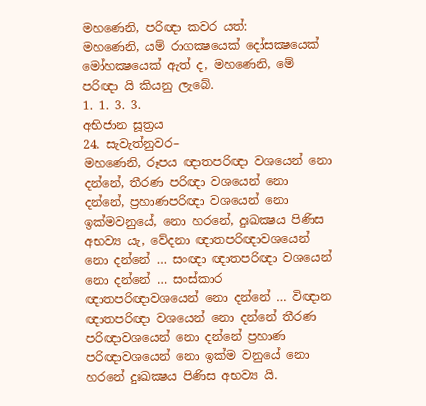මහණෙනි, පරිඥා කවර යත්:
මහණෙනි, යම් රාගක්‍ෂයෙක් දෝසක්‍ෂයෙක් මෝහක්‍ෂයෙක් ඇත් ද, මහණෙනි, මේ පරිඥා යි කියනු ලැබේ.
1. 1. 3. 3.
අභිජාන සූත්‍රය
24. සැවැත්නුවර–
මහණෙනි, රූපය ඥාතපරිඥා වශයෙන් නො දන්නේ, තීරණ පරිඥා වශයෙන් නො දන්නේ, ප්‍රහාණපරිඥා වශයෙන් නො ඉක්මවනුයේ, නො හරනේ, දුඃඛක්‍ෂය පිණිස අභව්‍ය යැ, වේදනා ඥාතපරිඥාවශයෙන් නො දන්නේ … සංඥා ඥාතපරිඥා වශයෙන් නො දන්නේ … සංස්කාර ඥාතපරිඥාවශයෙන් නො දන්නේ … විඥාන ඥාතපරිඥා වශයෙන් නො දන්නේ තීරණ පරිඥාවශයෙන් නො දන්නේ ප්‍රහාණ පරිඥාවශයෙන් නො ඉක්ම වනුයේ නො හරනේ දුඃඛක්‍ෂය පිණිස අභව්‍ය යි.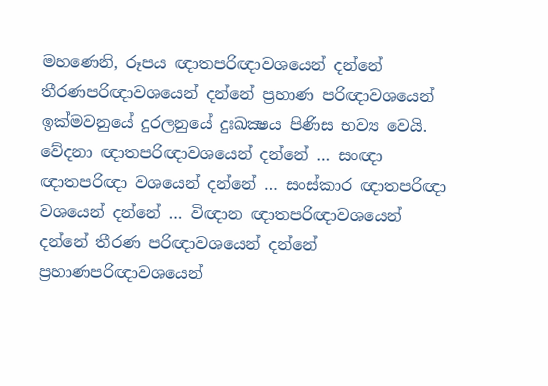මහණෙනි, රූපය ඥාතපරිඥාවශයෙන් දන්නේ තීරණපරිඥාවශයෙන් දන්නේ ප්‍රහාණ පරිඥාවශයෙන් ඉක්මවනුයේ දුරලනුයේ දුඃඛක්‍ෂය පිණිස භව්‍ය වෙයි. වේදනා ඥාතපරිඥාවශයෙන් දන්නේ … සංඥා ඥාතපරිඥා වශයෙන් දන්නේ … සංස්කාර ඥාතපරිඥා වශයෙන් දන්නේ … විඥාන ඥාතපරිඥාවශයෙන් දන්නේ තීරණ පරිඥාවශයෙන් දන්නේ ප්‍රහාණපරිඥාවශයෙන්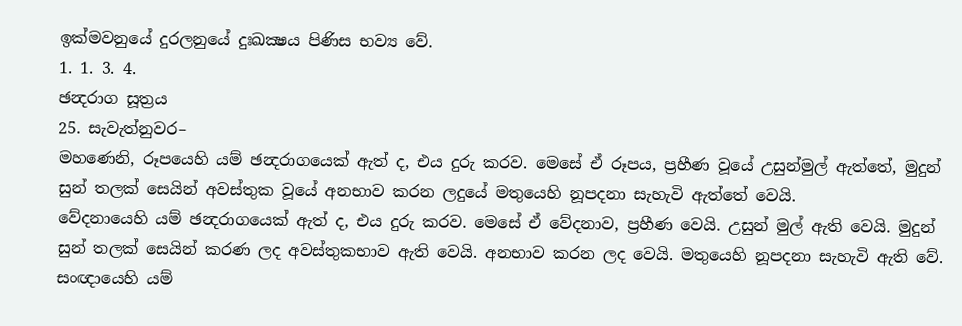ඉක්මවනුයේ දුරලනුයේ දුඃඛක්‍ෂය පිණිස භව්‍ය වේ.
1. 1. 3. 4.
ඡන්‍දරාග සූත්‍රය
25. සැවැත්නුවර–
මහණෙනි, රූපයෙහි යම් ඡන්‍දරාගයෙක් ඇත් ද, එය දුරු කරව. මෙසේ ඒ රූපය, ප්‍රහීණ වූයේ උසුන්මුල් ඇත්තේ, මුදුන් සුන් තලක් සෙයින් අවස්තුක වූයේ අනභාව කරන ලදුයේ මතුයෙහි නූපදනා සැහැවි ඇත්තේ වෙයි.
වේදනායෙහි යම් ඡන්‍දරාගයෙක් ඇත් ද, එය දුරු කරව. මෙසේ ඒ වේදනාව, ප්‍රහීණ වෙයි. උසුන් මුල් ඇති වෙයි. මුදුන් සුන් තලක් සෙයින් කරණ ලද අවස්තුකභාව ඇති වෙයි. අනභාව කරන ලද වෙයි. මතුයෙහි නූපදනා සැහැවි ඇති වේ.
සංඥායෙහි යම්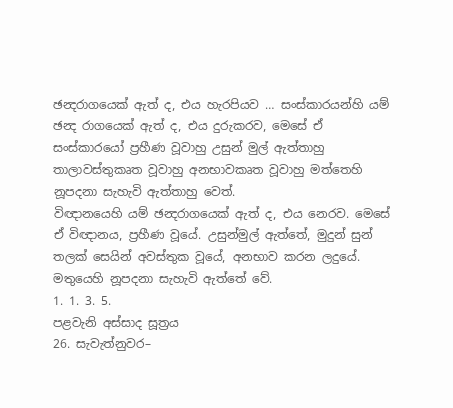ඡන්‍දරාගයෙක් ඇත් ද, එය හැරපියව … සංස්කාරයන්හි යම් ඡන්‍ද රාගයෙක් ඇත් ද, එය දුරුකරව, මෙසේ ඒ සංස්කාරයෝ ප්‍රහීණ වූවාහු උසුන් මුල් ඇත්තාහු තාලාවස්තුකෘත වූවාහු අනභාවකෘත වූවාහු මත්තෙහි නූපදනා සැහැවි ඇත්තාහු වෙත්.
විඥානයෙහි යම් ඡන්‍දරාගයෙක් ඇත් ද, එය නෙරව. මෙසේ ඒ විඥානය, ප්‍රහීණ වූයේ. උසුන්මුල් ඇත්තේ, මුදුන් සුන් තලක් සෙයින් අවස්තුක වූයේ, අනභාව කරන ලදුයේ. මතුයෙහි නූපදනා සැහැවි ඇත්තේ වේ.
1. 1. 3. 5.
පළවැනි අස්සාද සූත්‍රය
26. සැවැත්නුවර–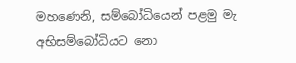මහණෙනි, සම්බෝධියෙන් පළමු මැ අභිසම්බෝධියට නො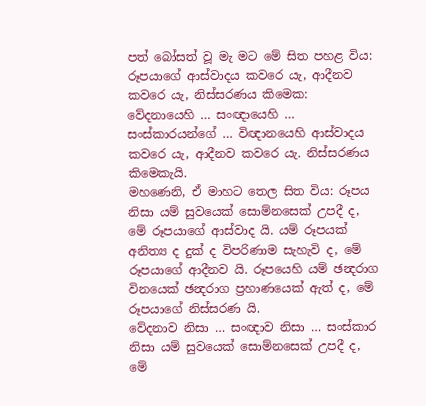පත් බෝසත් වූ මැ මට මේ සිත පහළ විය:
රූපයාගේ ආස්වාදය කවරෙ යැ, ආදීනව කවරෙ යැ, නිස්සරණය කිමෙක: වේදනායෙහි … සංඥායෙහි … සංස්කාරයන්ගේ … විඥානයෙහි ආස්වාදය කවරෙ යැ, ආදීනව කවරෙ යැ. නිස්සරණය කිමෙකැයි.
මහණෙනි, ඒ මාහට තෙල සිත විය: රූපය නිසා යම් සුවයෙක් සොම්නසෙක් උපදී ද, මේ රූපයාගේ ආස්වාද යි. යම් රූපයක් අනිත්‍ය ද දුක් ද විපරිණාම සැහැවි ද, මේ රූපයාගේ ආදීනව යි. රූපයෙහි යම් ඡන්‍දරාග විනයෙක් ඡන්‍දරාග ප්‍රහාණයෙක් ඇත් ද, මේ රූපයාගේ නිස්සරණ යි.
වේදනාව නිසා … සංඥාව නිසා … සංස්කාර නිසා යම් සුවයෙක් සොම්නසෙක් උපදී ද, මේ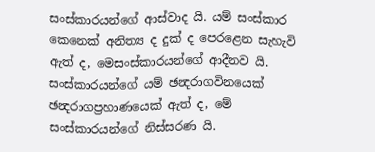සංස්කාරයන්ගේ ආස්වාද යි. යම් සංස්කාර කෙනෙක් අනිත්‍ය ද දුක් ද පෙරළෙන සැහැවි ඇත් ද, මෙසංස්කාරයන්ගේ ආදීනව යි. සංස්කාරයන්ගේ යම් ඡන්‍දරාගවිනයෙක් ඡන්‍දරාගප්‍රහාණයෙක් ඇත් ද, මේ සංස්කාරයන්ගේ නිස්සරණ යි.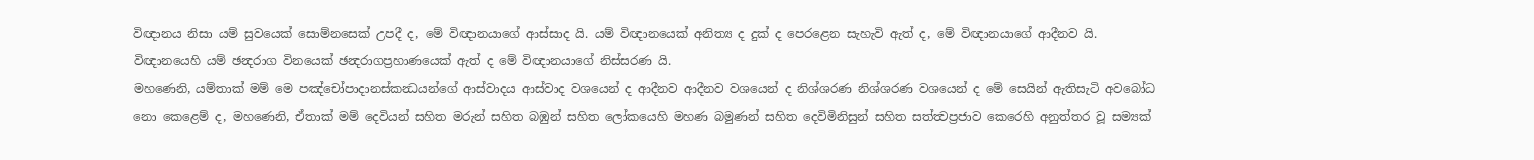විඥානය නිසා යම් සුවයෙක් සොම්නසෙක් උපදී ද, මේ විඥානයාගේ ආස්සාද යි. යම් විඥානයෙක් අනිත්‍ය ද දුක් ද පෙරළෙන සැහැවි ඇත් ද, මේ විඥානයාගේ ආදීනව යි. විඥානයෙහි යම් ඡන්‍දරාග විනයෙක් ඡන්‍දරාගප්‍රහාණයෙක් ඇත් ද මේ විඥානයාගේ නිස්සරණ යි.
මහණෙනි, යම්තාක් මම් මෙ පඤ්චෝපාදානස්කන්‍ධයන්ගේ ආස්වාදය ආස්වාද වශයෙන් ද ආදීනව ආදීනව වශයෙන් ද නිශ්ශරණ නිශ්ශරණ වශයෙන් ද මේ සෙයින් ඇතිසැටි අවබෝධ නො කෙළෙම් ද, මහණෙනි, ඒතාක් මම් දෙවියන් සහිත මරුන් සහිත බඹුන් සහිත ලෝකයෙහි මහණ බමුණන් සහිත දෙවිමිනිසුන් සහිත සත්ත්‍වප්‍රජාව කෙරෙහි අනුත්තර වූ සම්‍යක්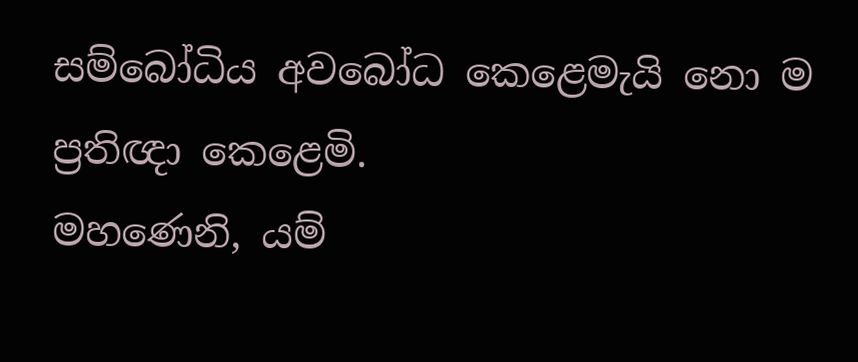සම්බෝධිය අවබෝධ කෙළෙමැයි නො ම ප්‍රතිඥා කෙළෙමි.
මහණෙනි, යම්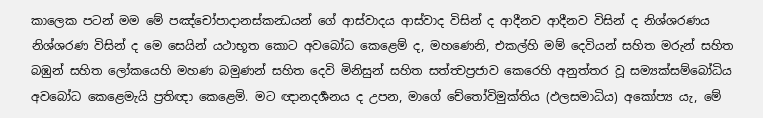කාලෙක පටන් මම මේ පඤ්චෝපාදානස්කන්‍ධයන් ගේ ආස්වාදය ආස්වාද විසින් ද ආදීනව ආදීනව විසින් ද නිශ්ශරණය නිශ්ශරණ විසින් ද මෙ සෙයින් යථාභූත කොට අවබෝධ කෙළෙම් ද, මහණෙනි, එකල්හි මම් දෙවියන් සහිත මරුන් සහිත බඹුන් සහිත ලෝකයෙහි මහණ බමුණන් සහිත දෙවි මිනිසුන් සහිත සත්ත්‍වප්‍රජාව කෙරෙහි අනුත්තර වූ සම්‍යක්සම්බෝධිය අවබෝධ කෙළෙමැයි ප්‍රතිඥා කෙළෙමි. මට ඥානදර්‍ශනය ද උපන, මාගේ චේතෝවිමුක්තිය (ඵලසමාධිය) අකෝප්‍ය යැ, මේ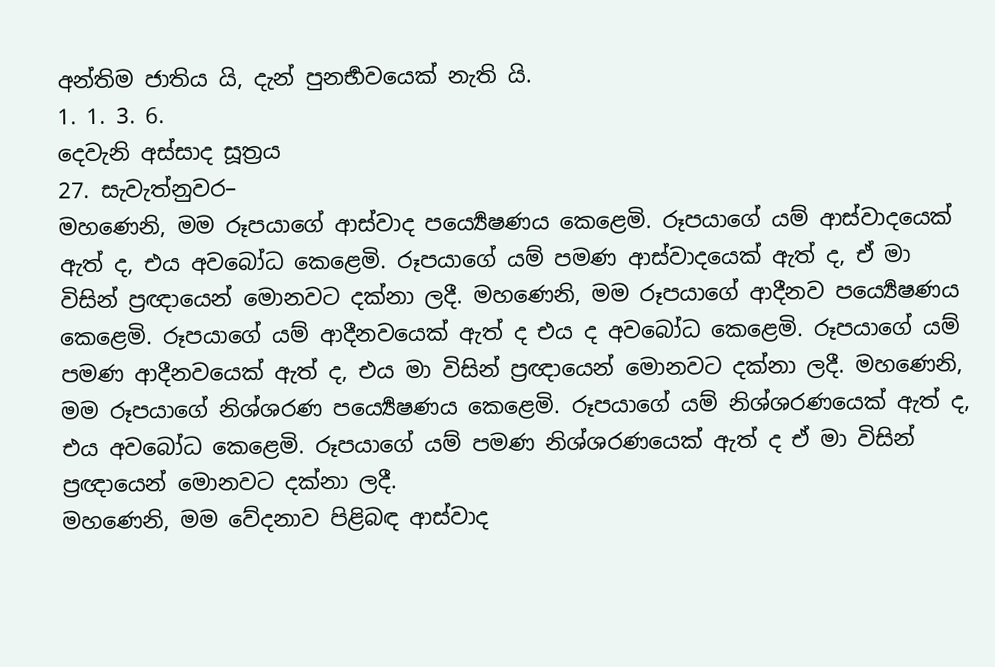අන්තිම ජාතිය යි, දැන් පුනර්‍භවයෙක් නැති යි.
1. 1. 3. 6.
දෙවැනි අස්සාද සූත්‍රය
27. සැවැත්නුවර–
මහණෙනි, මම රූපයාගේ ආස්වාද පර්‍ය්‍යෙෂණය කෙළෙමි. රූපයාගේ යම් ආස්වාදයෙක් ඇත් ද, එය අවබෝධ කෙළෙමි. රූපයාගේ යම් පමණ ආස්වාදයෙක් ඇත් ද, ඒ මා විසින් ප්‍රඥායෙන් මොනවට දක්නා ලදී. මහණෙනි, මම රූපයාගේ ආදීනව පර්‍ය්‍යෙෂණය කෙළෙමි. රූපයාගේ යම් ආදීනවයෙක් ඇත් ද එය ද අවබෝධ කෙළෙමි. රූපයාගේ යම් පමණ ආදීනවයෙක් ඇත් ද, එය මා විසින් ප්‍රඥායෙන් මොනවට දක්නා ලදී. මහණෙනි, මම රූපයාගේ නිශ්ශරණ පර්‍ය්‍යෙෂණය කෙළෙමි. රූපයාගේ යම් නිශ්ශරණයෙක් ඇත් ද, එය අවබෝධ කෙළෙමි. රූපයාගේ යම් පමණ නිශ්ශරණයෙක් ඇත් ද ඒ මා විසින් ප්‍රඥායෙන් මොනවට දක්නා ලදී.
මහණෙනි, මම වේදනාව පිළිබඳ ආස්වාද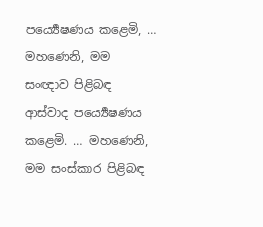පර්‍ය්‍යෙෂණය කළෙමි, … මහණෙනි, මම සංඥාව පිළිබඳ ආස්වාද පර්‍ය්‍යෙෂණය කළෙමි. … මහණෙනි, මම සංස්කාර පිළිබඳ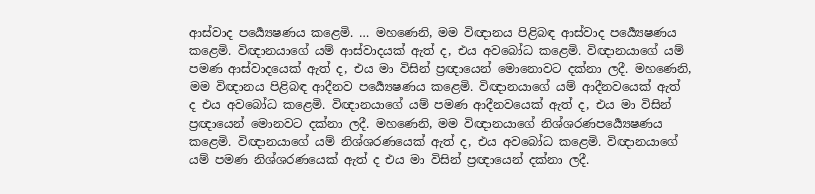ආස්වාද පර්‍ය්‍යෙෂණය කළෙමි. … මහණෙනි, මම විඥානය පිළිබඳ ආස්වාද පර්‍ය්‍යෙෂණය කළෙමි. විඥානයාගේ යම් ආස්වාදයක් ඇත් ද, එය අවබෝධ කළෙමි. විඥානයාගේ යම් පමණ ආස්වාදයෙක් ඇත් ද, එය මා විසින් ප්‍රඥායෙන් මොනොවට දක්නා ලදී. මහණෙනි, මම විඥානය පිළිබඳ ආදීනව පර්‍ය්‍යෙෂණය කළෙමි. විඥානයාගේ යම් ආදීනවයෙක් ඇත් ද එය අවබෝධ කළෙමි. විඥානයාගේ යම් පමණ ආදීනවයෙක් ඇත් ද, එය මා විසින් ප්‍රඥායෙන් මොනවට දක්නා ලදී. මහණෙනි, මම විඥානයාගේ නිශ්ශරණපර්‍ය්‍යෙෂණය කළෙමි. විඥානයාගේ යම් නිශ්ශරණයෙක් ඇත් ද, එය අවබෝධ කළෙමි. විඥානයාගේ යම් පමණ නිශ්ශරණයෙක් ඇත් ද එය මා විසින් ප්‍රඥායෙන් දක්නා ලදී.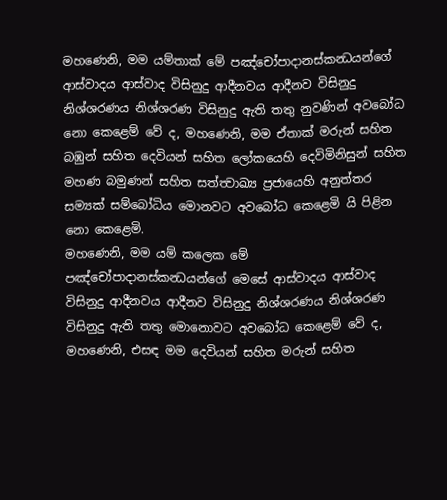මහණෙනි, මම යම්තාක් මේ පඤ්චෝපාදානස්කන්‍ධයන්ගේ ආස්වාදය ආස්වාද විසිනුදු ආදීනවය ආදීනව විසිනුදු නිශ්ශරණය නිශ්ශරණ විසිනුදු ඇති තතු නුවණින් අවබෝධ නො කෙළෙම් වේ ද, මහණෙනි, මම ඒතාක් මරුන් සහිත බඹුන් සහිත දෙවියන් සහිත ලෝකයෙහි දෙවිමිනිසුන් සහිත මහණ බමුණන් සහිත සත්ත්‍වාඛ්‍ය ප්‍රජායෙහි අනුත්තර සම්‍යක් සම්බෝධිය මොනවට අවබෝධ කෙළෙමි යි පිළින නො කෙළෙමි.
මහණෙනි, මම යම් කලෙක මේ පඤ්චෝපාදානස්කන්‍ධයන්ගේ මෙසේ ආස්වාදය ආස්වාද විසිනුදු ආදීනවය ආදීනව විසිනුදු නිශ්ශරණය නිශ්ශරණ විසිනුදු ඇති තතු මොනොවට අවබෝධ කෙළෙම් වේ ද, මහණෙනි, එසඳ මම දෙවියන් සහිත මරුන් සහිත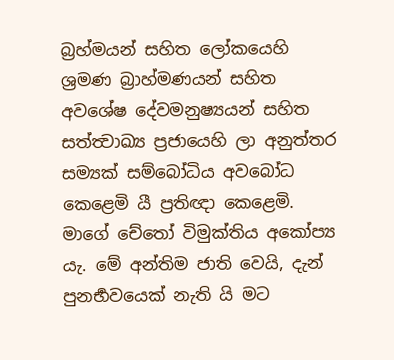බ්‍රහ්මයන් සහිත ලෝකයෙහි ශ්‍රමණ බ්‍රාහ්මණයන් සහිත අවශේෂ දේවමනුෂ්‍යයන් සහිත සත්ත්‍වාඛ්‍ය ප්‍රජායෙහි ලා අනුත්තර සම්‍යක් සම්බෝධිය අවබෝධ කෙළෙමි යී ප්‍රතිඥා කෙළෙමි. මාගේ චේතෝ විමුක්තිය අකෝප්‍ය යැ. මේ අන්තිම ජාති වෙයි, දැන් පුනර්‍භවයෙක් නැති යි මට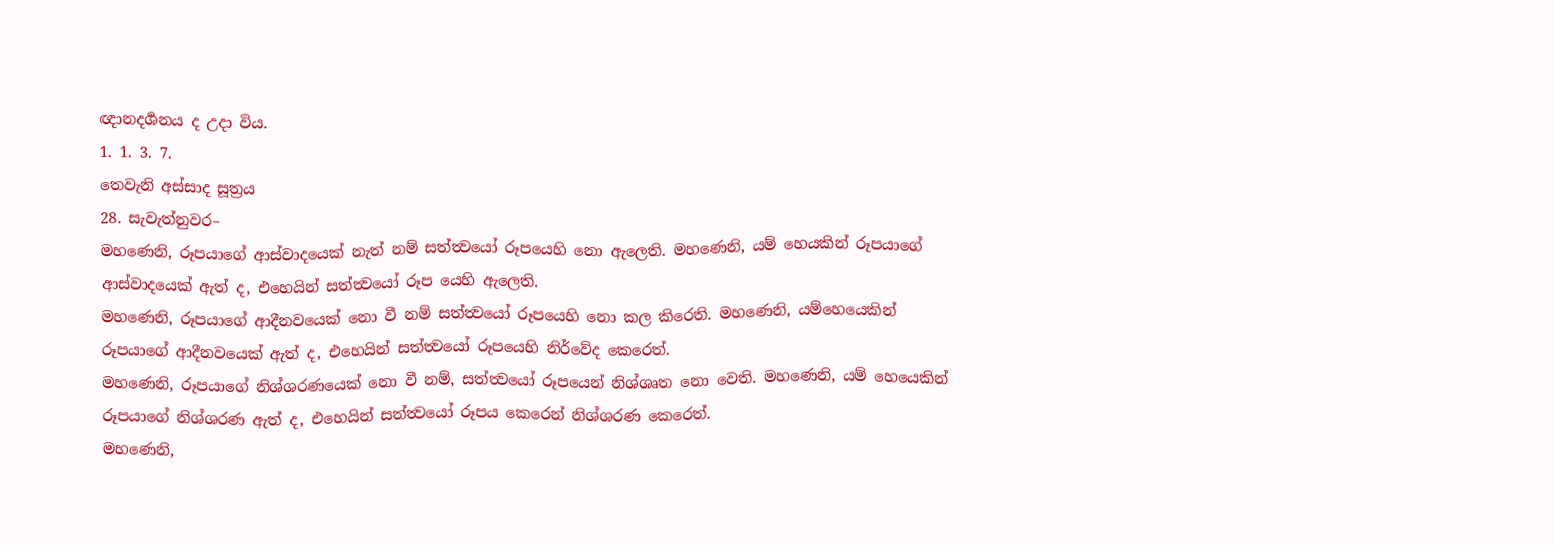ඥානදර්‍ශනය ද උදා විය.
1. 1. 3. 7.
තෙවැනි අස්සාද සූත්‍රය
28. සැවැත්නුවර–
මහණෙනි, රූපයාගේ ආස්වාදයෙක් නැත් නම් සත්ත්‍වයෝ රූපයෙහි නො ඇලෙති. මහණෙනි, යම් හෙයකින් රූපයාගේ ආස්වාදයෙක් ඇත් ද, එහෙයින් සත්ත්‍වයෝ රූප යෙහි ඇලෙති.
මහණෙනි, රූපයාගේ ආදීනවයෙක් නො වී නම් සත්ත්‍වයෝ රූපයෙහි නො කල කිරෙති. මහණෙනි, යම්හෙයෙකින් රූපයාගේ ආදීනවයෙක් ඇත් ද, එහෙයින් සත්ත්‍වයෝ රූපයෙහි නිර්වේද කෙරෙත්.
මහණෙනි, රූපයාගේ නිශ්ශරණයෙක් නො වී නම්, සත්ත්‍වයෝ රූපයෙන් නිශ්ශෘත නො වෙති. මහණෙනි, යම් හෙයෙකින් රූපයාගේ නිශ්ශරණ ඇත් ද, එහෙයින් සත්ත්‍වයෝ රූපය කෙරෙන් නිශ්ශරණ කෙරෙත්.
මහණෙනි,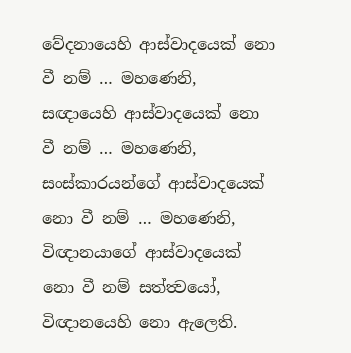වේදනායෙහි ආස්වාදයෙක් නො වී නම් … මහණෙනි, සඥායෙහි ආස්වාදයෙක් නො වී නම් … මහණෙනි, සංස්කාරයන්ගේ ආස්වාදයෙක් නො වී නම් … මහණෙනි, විඥානයාගේ ආස්වාදයෙක් නො වී නම් සත්ත්‍වයෝ, විඥානයෙහි නො ඇලෙති.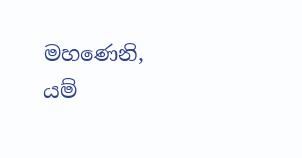මහණෙනි, යම්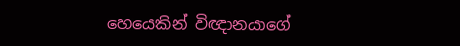හෙයෙකින් විඥානයාගේ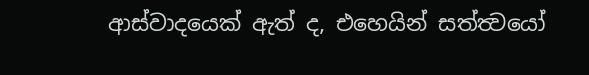ආස්වාදයෙක් ඇත් ද, එහෙයින් සත්ත්‍වයෝ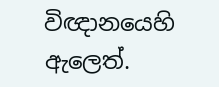විඥානයෙහි ඇලෙත්.